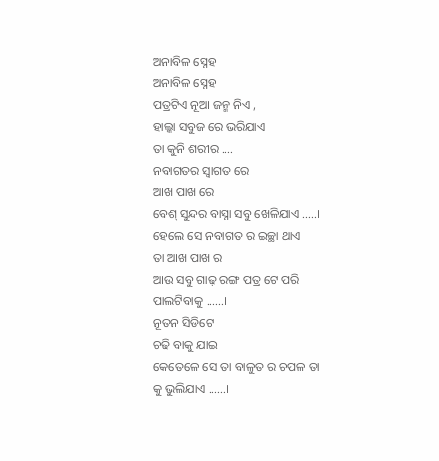ଅନାବିଳ ସ୍ନେହ
ଅନାବିଳ ସ୍ନେହ
ପତ୍ରଟିଏ ନୂଆ ଜନ୍ମ ନିଏ ,
ହାଲ୍କା ସବୁଜ ରେ ଭରିଯାଏ
ତା କୁନି ଶରୀର ....
ନବାଗତର ସ୍ବାଗତ ରେ
ଆଖ ପାଖ ରେ
ବେଶ୍ ସୁନ୍ଦର ବାସ୍ନା ସବୁ ଖେଳିଯାଏ .....।
ହେଲେ ସେ ନବାଗତ ର ଇଚ୍ଛା ଥାଏ
ତା ଆଖ ପାଖ ର
ଆଉ ସବୁ ଗାଢ଼ ରଙ୍ଗ ପତ୍ର ଟେ ପରି ପାଲଟିବାକୁ ......।
ନୂତନ ସିଡିଟେ
ଚଢି ବାକୁ ଯାଇ
କେତେଳେ ସେ ତା ବାଳୁତ ର ଚପଳ ତା କୁ ଭୁଲିଯାଏ ......।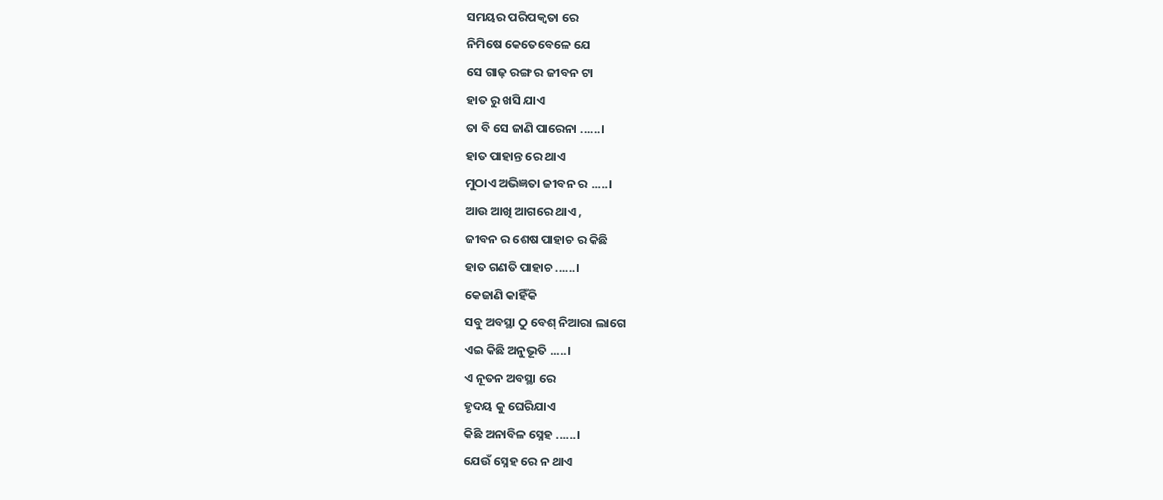ସମୟର ପରିପକ୍ୱତା ରେ
ନିମିଷେ କେତେବେଳେ ଯେ
ସେ ଗାଢ଼ ରଙ୍ଗ ର ଜୀବନ ଟା
ହାତ ରୁ ଖସି ଯାଏ
ତା ବି ସେ ଜାଣି ପାରେନା ......।
ହାତ ପାହାନ୍ତ ରେ ଥାଏ
ମୁଠାଏ ଅଭିଜ୍ଞତା ଜୀବନ ର .....।
ଆଉ ଆଖି ଆଗରେ ଥାଏ ,
ଜୀବନ ର ଶେଷ ପାହାଚ ର କିଛି
ହାତ ଗଣତି ପାହାଚ ......।
କେଜାଣି କାହିଁକି
ସବୁ ଅବସ୍ଥା ଠୁ ବେଶ୍ ନିଆରା ଲାଗେ
ଏଇ କିଛି ଅନୁଭୂତି .....।
ଏ ନୂତନ ଅବସ୍ଥା ରେ
ହୃଦୟ କୁ ଘେରିଯାଏ
କିଛି ଅନାବିଳ ସ୍ନେହ ......।
ଯେଉଁ ସ୍ନେହ ରେ ନ ଥାଏ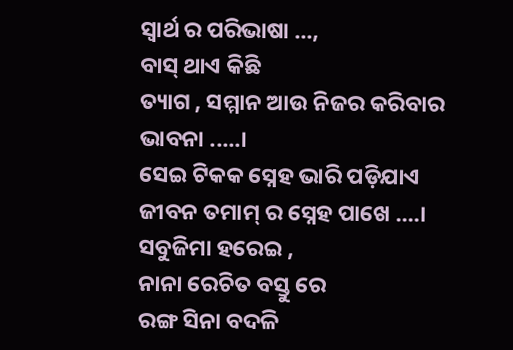ସ୍ବାର୍ଥ ର ପରିଭାଷା ...,
ବାସ୍ ଥାଏ କିଛି
ତ୍ୟାଗ , ସମ୍ମାନ ଆଉ ନିଜର କରିବାର ଭାବନା .....।
ସେଇ ଟିକକ ସ୍ନେହ ଭାରି ପଡ଼ିଯାଏ
ଜୀବନ ତମାମ୍ ର ସ୍ନେହ ପାଖେ ....।
ସବୁଜିମା ହରେଇ ,
ନାନା ରେଚିତ ବସ୍ତୁ ରେ
ରଙ୍ଗ ସିନା ବଦଳି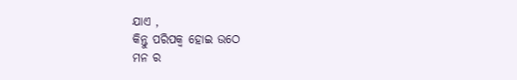ଯାଏ ,
କିନ୍ତୁ ପରିପକ୍ଵ ହୋଇ ଉଠେ
ମନ ର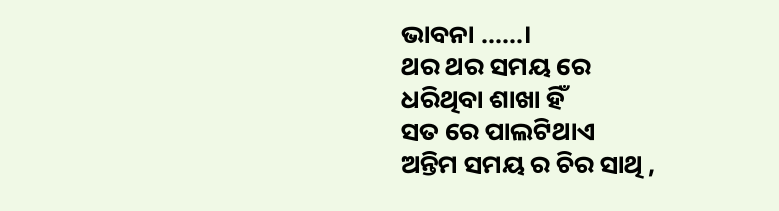ଭାବନା ......।
ଥର ଥର ସମୟ ରେ
ଧରିଥିବା ଶାଖା ହିଁ
ସତ ରେ ପାଲଟିଥାଏ
ଅନ୍ତିମ ସମୟ ର ଚିର ସାଥି ,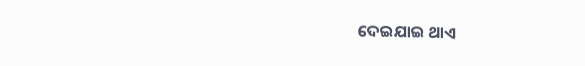ଦେଇଯାଇ ଥାଏ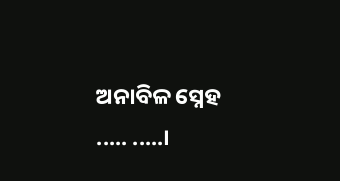ଅନାବିଳ ସ୍ନେହ ..... .....।